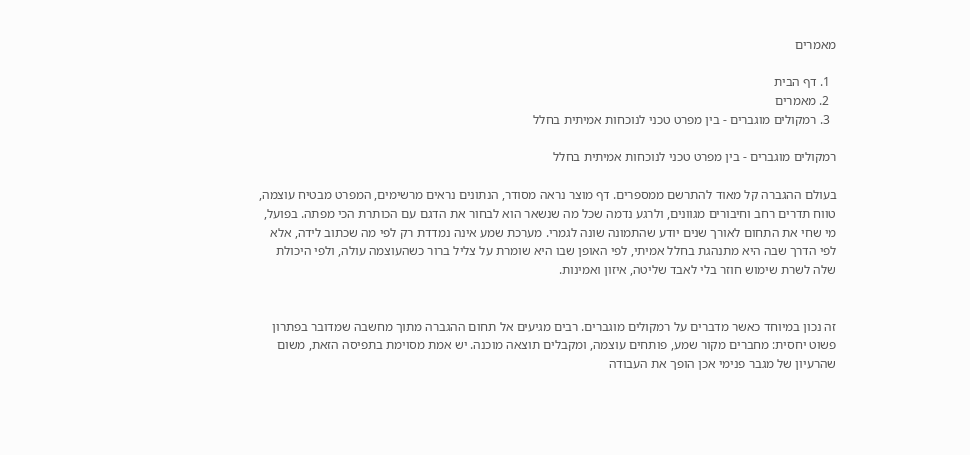מאמרים

  1. דף הבית
  2. מאמרים
  3. רמקולים מוגברים - בין מפרט טכני לנוכחות אמיתית בחלל

רמקולים מוגברים - בין מפרט טכני לנוכחות אמיתית בחלל

בעולם ההגברה קל מאוד להתרשם ממספרים. דף מוצר נראה מסודר, הנתונים נראים מרשימים, המפרט מבטיח עוצמה, טווח תדרים רחב וחיבורים מגוונים, ולרגע נדמה שכל מה שנשאר הוא לבחור את הדגם עם הכותרת הכי מפתה. בפועל, מי שחי את התחום לאורך שנים יודע שהתמונה שונה לגמרי. מערכת שמע אינה נמדדת רק לפי מה שכתוב לידה, אלא לפי הדרך שבה היא מתנהגת בחלל אמיתי, לפי האופן שבו היא שומרת על צליל ברור כשהעוצמה עולה, ולפי היכולת שלה לשרת שימוש חוזר בלי לאבד שליטה, איזון ואמינות.


זה נכון במיוחד כאשר מדברים על רמקולים מוגברים. רבים מגיעים אל תחום ההגברה מתוך מחשבה שמדובר בפתרון פשוט יחסית: מחברים מקור שמע, פותחים עוצמה, ומקבלים תוצאה מוכנה. יש אמת מסוימת בתפיסה הזאת, משום שהרעיון של מגבר פנימי אכן הופך את העבודה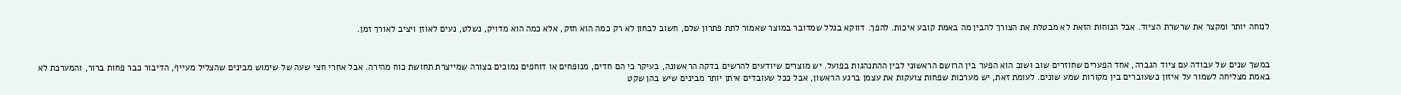לנוחה יותר ומקצר את שרשרת הציוד. אבל הנוחות הזאת לא מבטלת את הצורך להבין מה באמת קובע איכות. להפך. דווקא בגלל שמדובר במוצר שאמור לתת פתרון שלם, חשוב לבחון לא רק כמה הוא חזק, אלא כמה הוא מדויק, נשלט, נעים לאוזן ויציב לאורך זמן.


במשך שנים של עבודה עם ציוד הגברה, אחד הפערים שחוזרים שוב ושוב הוא הפער בין הרושם הראשוני לבין ההתנהגות בפועל. יש מוצרים שיודעים להרשים בדקה הראשונה, בעיקר כי הם חדים, מנופחים או דוחפים נמוכים בצורה שמייצרת תחושת כוח מהירה. אבל אחרי חצי שעה של שימוש מבינים שהצליל מעייף, הדיבור כבר פחות ברור, והמערכת לא באמת מצליחה לשמור על איזון כשעוברים בין מקורות שמע שונים. לעומת זאת, יש מערכות שפחות צועקות את עצמן ברגע הראשון, אבל ככל שעובדים איתן יותר מבינים שיש בהן שקט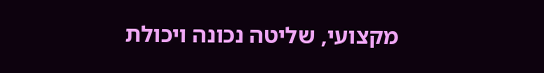מקצועי, שליטה נכונה ויכולת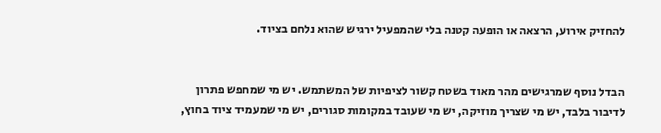להחזיק אירוע, הרצאה או הופעה קטנה בלי שהמפעיל ירגיש שהוא נלחם בציוד.


הבדל נוסף שמרגישים מהר מאוד בשטח קשור לציפיות של המשתמש. יש מי שמחפש פתרון לדיבור בלבד, יש מי שצריך מוזיקה, יש מי שעובד במקומות סגורים, יש מי שמעמיד ציוד בחוץ,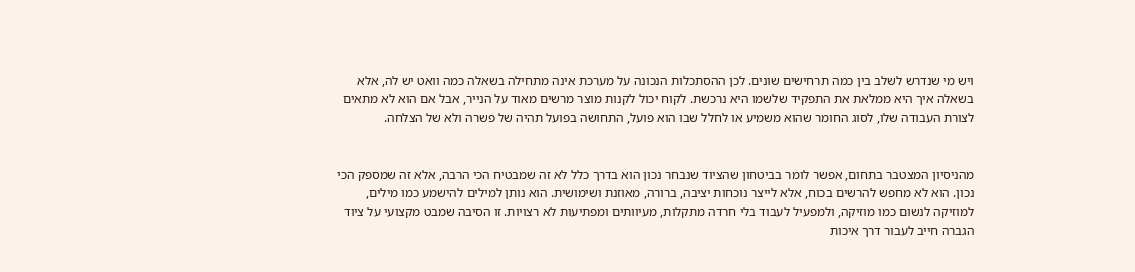ויש מי שנדרש לשלב בין כמה תרחישים שונים. לכן ההסתכלות הנכונה על מערכת אינה מתחילה בשאלה כמה וואט יש לה, אלא בשאלה איך היא ממלאת את התפקיד שלשמו היא נרכשת. לקוח יכול לקנות מוצר מרשים מאוד על הנייר, אבל אם הוא לא מתאים לצורת העבודה שלו, לסוג החומר שהוא משמיע או לחלל שבו הוא פועל, התחושה בפועל תהיה של פשרה ולא של הצלחה.


מהניסיון המצטבר בתחום, אפשר לומר בביטחון שהציוד שנבחר נכון הוא בדרך כלל לא זה שמבטיח הכי הרבה, אלא זה שמספק הכי נכון. הוא לא מחפש להרשים בכוח, אלא לייצר נוכחות יציבה, ברורה, מאוזנת ושימושית. הוא נותן למילים להישמע כמו מילים, למוזיקה לנשום כמו מוזיקה, ולמפעיל לעבוד בלי חרדה מתקלות, מעיוותים ומפתיעות לא רצויות. זו הסיבה שמבט מקצועי על ציוד הגברה חייב לעבור דרך איכות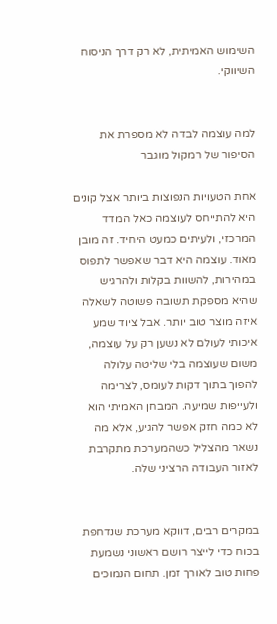השימוש האמיתית, לא רק דרך הניסוח השיווקי.


למה עוצמה לבדה לא מספרת את הסיפור של רמקול מוגבר

אחת הטעויות הנפוצות ביותר אצל קונים היא להתייחס לעוצמה כאל המדד המרכזי, ולעיתים כמעט היחיד. זה מובן מאוד. עוצמה היא דבר שאפשר לתפוס במהירות, להשוות בקלות ולהרגיש שהיא מספקת תשובה פשוטה לשאלה איזה מוצר טוב יותר. אבל ציוד שמע איכותי לעולם לא נשען רק על עוצמה, משום שעוצמה בלי שליטה עלולה להפוך בתוך דקות לעומס, לצרימה ולעייפות שמיעה. המבחן האמיתי הוא לא כמה חזק אפשר להגיע, אלא מה נשאר מהצליל כשהמערכת מתקרבת לאזור העבודה הרציני שלה.


במקרים רבים, דווקא מערכת שנדחפת בכוח כדי לייצר רושם ראשוני נשמעת פחות טוב לאורך זמן. תחום הנמוכים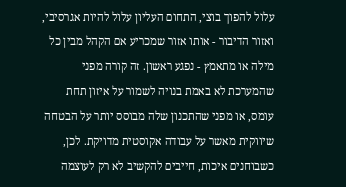עלול להפוך בוצי, התחום העליון עלול להיות אגרסיבי, ואזור הדיבור - אותו אזור שמכריע אם הקהל מבין כל מילה או מתאמץ - נפגע ראשון. זה קורה מפני שהמערכת לא באמת בנויה לשמור על איזון תחת עומס, או מפני שהתכנון שלה מבוסס יותר על הבטחה שיווקית מאשר על עבודה אקוסטית מדויקת. לכן, כשבוחנים איכות, חייבים להקשיב לא רק לעוצמה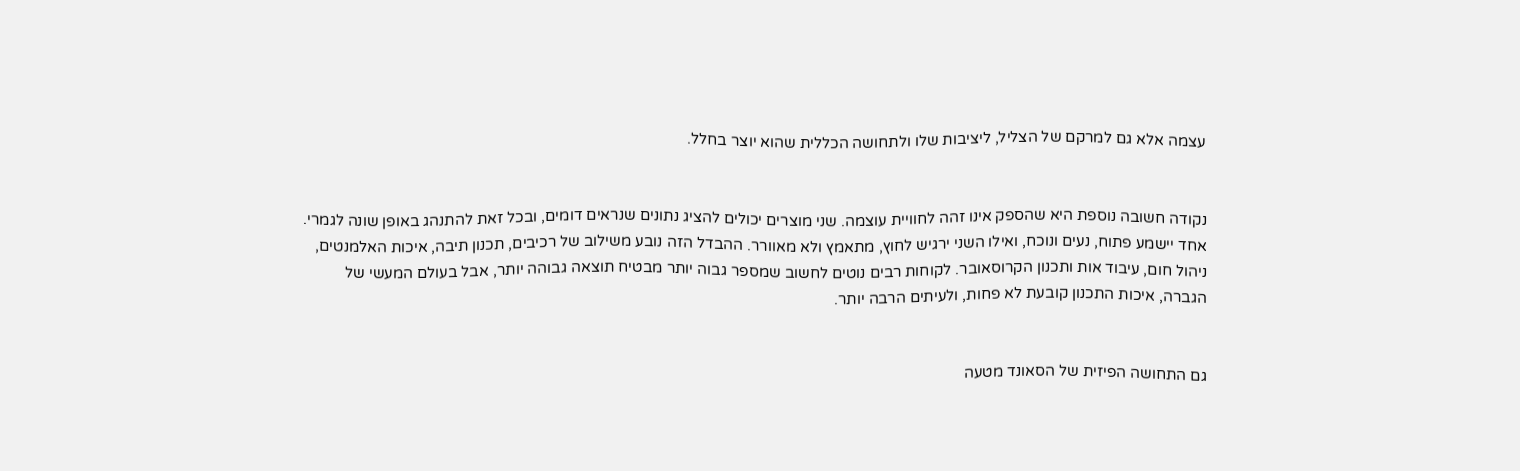עצמה אלא גם למרקם של הצליל, ליציבות שלו ולתחושה הכללית שהוא יוצר בחלל.


נקודה חשובה נוספת היא שהספק אינו זהה לחוויית עוצמה. שני מוצרים יכולים להציג נתונים שנראים דומים, ובכל זאת להתנהג באופן שונה לגמרי. אחד יישמע פתוח, נעים ונוכח, ואילו השני ירגיש לחוץ, מתאמץ ולא מאוורר. ההבדל הזה נובע משילוב של רכיבים, תכנון תיבה, איכות האלמנטים, ניהול חום, עיבוד אות ותכנון הקרוסאובר. לקוחות רבים נוטים לחשוב שמספר גבוה יותר מבטיח תוצאה גבוהה יותר, אבל בעולם המעשי של הגברה, איכות התכנון קובעת לא פחות, ולעיתים הרבה יותר.


גם התחושה הפיזית של הסאונד מטעה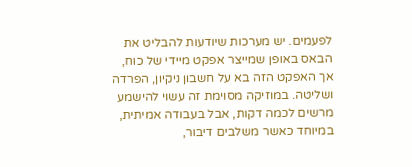לפעמים. יש מערכות שיודעות להבליט את הבאס באופן שמייצר אפקט מיידי של כוח, אך האפקט הזה בא על חשבון ניקיון, הפרדה ושליטה. במוזיקה מסוימת זה עשוי להישמע מרשים לכמה דקות, אבל בעבודה אמיתית, במיוחד כאשר משלבים דיבור,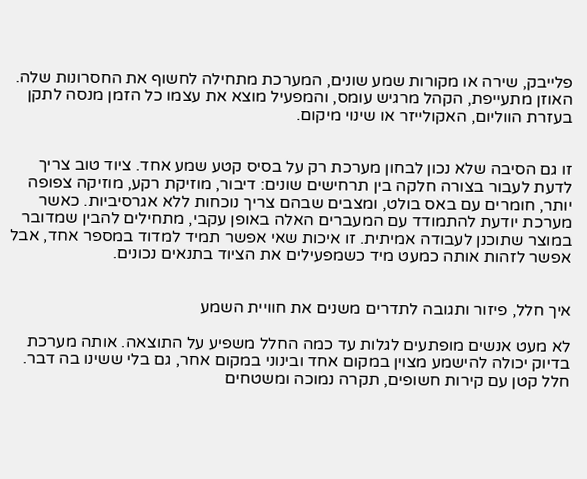פלייבק, שירה או מקורות שמע שונים, המערכת מתחילה לחשוף את החסרונות שלה. האוזן מתעייפת, הקהל מרגיש עומס, והמפעיל מוצא את עצמו כל הזמן מנסה לתקן בעזרת הווליום, האקולייזר או שינוי מיקום.


זו גם הסיבה שלא נכון לבחון מערכת רק על בסיס קטע שמע אחד. ציוד טוב צריך לדעת לעבור בצורה חלקה בין תרחישים שונים: דיבור, מוזיקת רקע, מוזיקה צפופה יותר, חומרים עם באס בולט, ומצבים שבהם צריך נוכחות ללא אגרסיביות. כאשר מערכת יודעת להתמודד עם המעברים האלה באופן עקבי, מתחילים להבין שמדובר במוצר שתוכנן לעבודה אמיתית. זו איכות שאי אפשר תמיד למדוד במספר אחד, אבל אפשר לזהות אותה כמעט מיד כשמפעילים את הציוד בתנאים נכונים.


איך חלל, פיזור ותגובה לתדרים משנים את חוויית השמע

לא מעט אנשים מופתעים לגלות עד כמה החלל משפיע על התוצאה. אותה מערכת בדיוק יכולה להישמע מצוין במקום אחד ובינוני במקום אחר, גם בלי ששינו בה דבר. חלל קטן עם קירות חשופים, תקרה נמוכה ומשטחים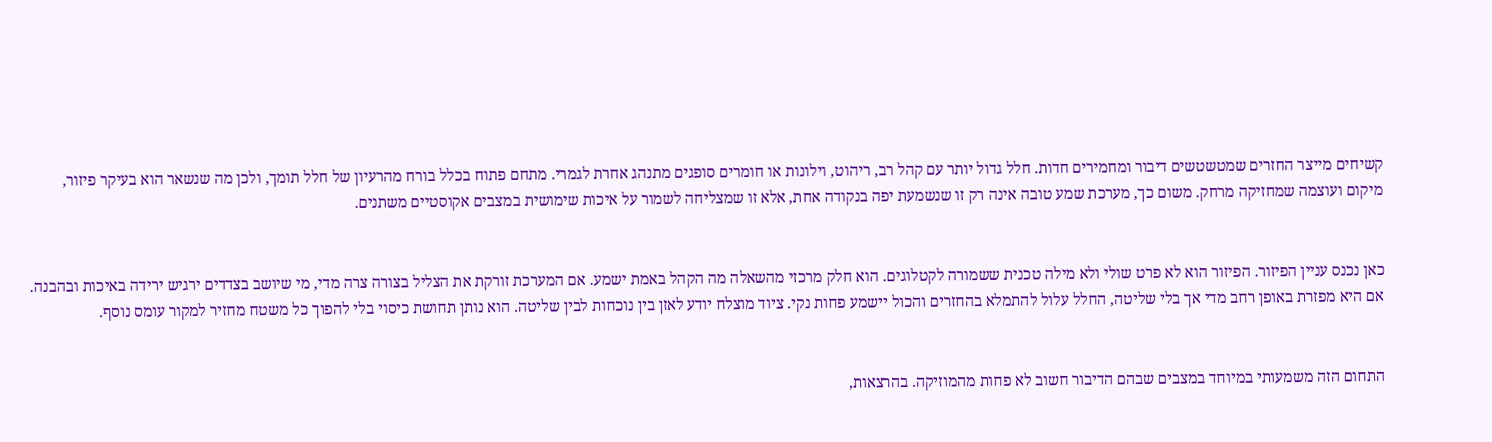קשיחים מייצר החזרים שמטשטשים דיבור ומחמירים חדות. חלל גדול יותר עם קהל רב, ריהוט, וילונות או חומרים סופגים מתנהג אחרת לגמרי. מתחם פתוח בכלל בורח מהרעיון של חלל תומך, ולכן מה שנשאר הוא בעיקר פיזור, מיקום ועוצמה שמחזיקה מרחק. משום כך, מערכת שמע טובה אינה רק זו שנשמעת יפה בנקודה אחת, אלא זו שמצליחה לשמור על איכות שימושית במצבים אקוסטיים משתנים.


כאן נכנס עניין הפיזור. הפיזור הוא לא פרט שולי ולא מילה טכנית ששמורה לקטלוגים. הוא חלק מרכזי מהשאלה מה הקהל באמת ישמע. אם המערכת זורקת את הצליל בצורה צרה מדי, מי שיושב בצדדים ירגיש ירידה באיכות ובהבנה. אם היא מפזרת באופן רחב מדי אך בלי שליטה, החלל עלול להתמלא בהחזרים והכול יישמע פחות נקי. ציוד מוצלח יודע לאזן בין נוכחות לבין שליטה. הוא נותן תחושת כיסוי בלי להפוך כל משטח מחזיר למקור עומס נוסף.


התחום הזה משמעותי במיוחד במצבים שבהם הדיבור חשוב לא פחות מהמוזיקה. בהרצאות,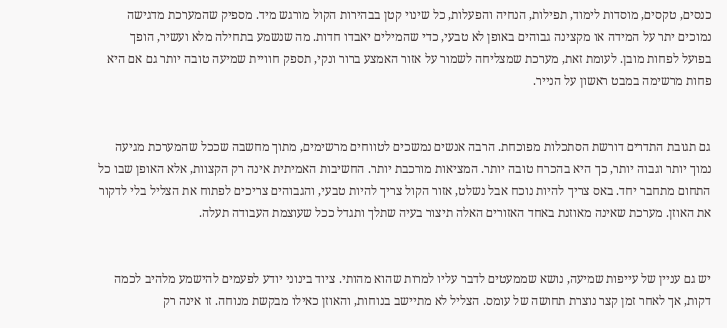כנסים, טקסים, מוסדות לימוד, תפילות, הנחיה והפעלות, כל שינוי קטן בבהירות הקול מורגש מיד. מספיק שהמערכת מדגישה נמוכים יתר על המידה או מקצינה גבוהים באופן לא טבעי, כדי שהמילים יאבדו חדות. מה שנשמע בתחילה מלא ועשיר, הופך בפועל לפחות מובן. לעומת זאת, מערכת שמצליחה לשמור על אזור האמצע ברור ונקי, תספק חוויית שמיעה טובה יותר גם אם היא פחות מרשימה במבט ראשון על הנייר.


גם תגובת התדרים דורשת הסתכלות מפוכחת. הרבה אנשים נמשכים לטווחים מרשימים, מתוך מחשבה שככל שהמערכת מגיעה נמוך יותר וגבוה יותר, כך היא בהכרח טובה יותר. המציאות מורכבת יותר. החשיבות האמיתית אינה רק הקצוות, אלא האופן שבו כל התחום מתחבר יחד. באס צריך להיות נוכח אבל נשלט, אזור הקול צריך להיות טבעי, והגבוהים צריכים לפתוח את הצליל בלי לדקור את האוזן. מערכת שאינה מאוזנת באחד האזורים האלה תיצור בעיה שתלך ותגדל ככל שעוצמת העבודה תעלה.


יש גם עניין של עייפות שמיעה, נושא שממעטים לדבר עליו למרות שהוא מהותי. ציוד בינוני יודע לפעמים להישמע מלהיב לכמה דקות, אך לאחר זמן קצר נוצרת תחושה של עומס. הצליל לא מתיישב בנוחות, והאוזן כאילו מבקשת מנוחה. זו אינה רק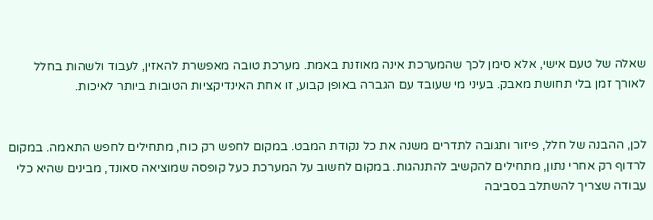שאלה של טעם אישי, אלא סימן לכך שהמערכת אינה מאוזנת באמת. מערכת טובה מאפשרת להאזין, לעבוד ולשהות בחלל לאורך זמן בלי תחושת מאבק. בעיני מי שעובד עם הגברה באופן קבוע, זו אחת האינדיקציות הטובות ביותר לאיכות.


לכן, ההבנה של חלל, פיזור ותגובה לתדרים משנה את כל נקודת המבט. במקום לחפש רק כוח, מתחילים לחפש התאמה. במקום לרדוף רק אחרי נתון, מתחילים להקשיב להתנהגות. במקום לחשוב על המערכת כעל קופסה שמוציאה סאונד, מבינים שהיא כלי עבודה שצריך להשתלב בסביבה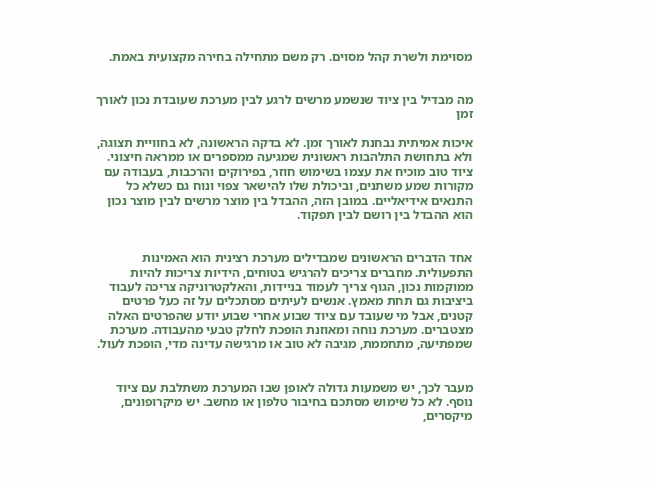מסוימת ולשרת קהל מסוים. רק משם מתחילה בחירה מקצועית באמת.


מה מבדיל בין ציוד שנשמע מרשים לרגע לבין מערכת שעובדת נכון לאורך זמן

איכות אמיתית נבחנת לאורך זמן. לא בדקה הראשונה, לא בחוויית תצוגה, ולא בתחושת התלהבות ראשונית שמגיעה ממספרים או ממראה חיצוני. ציוד טוב מוכיח את עצמו בשימוש חוזר, בפירוקים והרכבות, בעבודה עם מקורות שמע משתנים, וביכולת שלו להישאר צפוי ונוח גם כשלא כל התנאים אידיאליים. במובן הזה, ההבדל בין מוצר מרשים לבין מוצר נכון הוא ההבדל בין רושם לבין תפקוד.


אחד הדברים הראשונים שמבדילים מערכת רצינית הוא האמינות התפעולית. מחברים צריכים להרגיש בטוחים, הידיות צריכות להיות ממוקמות נכון, הגוף צריך לעמוד בניידות, והאלקטרוניקה צריכה לעבוד ביציבות גם תחת מאמץ. אנשים לעיתים מסתכלים על זה כעל פרטים קטנים, אבל מי שעובד עם ציוד שבוע אחרי שבוע יודע שהפרטים האלה מצטברים. מערכת נוחה ומאוזנת הופכת לחלק טבעי מהעבודה. מערכת שמפתיעה, מתחממת, מגיבה לא טוב או מרגישה עדינה מדי, הופכת לעול.


מעבר לכך, יש משמעות גדולה לאופן שבו המערכת משתלבת עם ציוד נוסף. לא כל שימוש מסתכם בחיבור טלפון או מחשב. יש מיקרופונים, מיקסרים,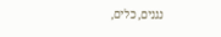נגנים, כלים,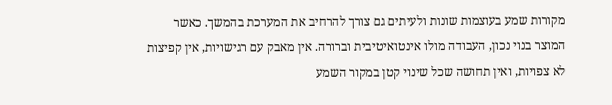מקורות שמע בעוצמות שונות ולעיתים גם צורך להרחיב את המערכת בהמשך. כאשר המוצר בנוי נכון, העבודה מולו אינטואיטיבית וברורה. אין מאבק עם רגישויות, אין קפיצות לא צפויות, ואין תחושה שכל שינוי קטן במקור השמע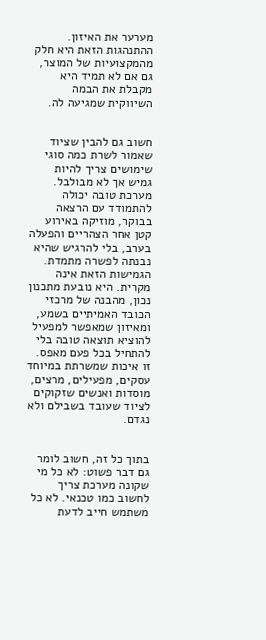מערער את האיזון. ההתנהגות הזאת היא חלק מהמקצועיות של המוצר, גם אם לא תמיד היא מקבלת את הבמה השיווקית שמגיעה לה.


חשוב גם להבין שציוד שאמור לשרת כמה סוגי שימושים צריך להיות גמיש אך לא מבולבל. מערכת טובה יכולה להתמודד עם הרצאה בבוקר, מוזיקה באירוע קטן אחר הצהריים והפעלה בערב, בלי להרגיש שהיא נבנתה לפשרה מתמדת. הגמישות הזאת אינה מקרית. היא נובעת מתכנון נכון, מהבנה של מרכזי הכובד האמיתיים בשמע, ומאיזון שמאפשר למפעיל להוציא תוצאה טובה בלי להתחיל בכל פעם מאפס. זו איכות שמשרתת במיוחד עסקים, מפעילים, מרצים, מוסדות ואנשים שזקוקים לציוד שעובד בשבילם ולא נגדם.


בתוך כל זה, חשוב לומר גם דבר פשוט: לא כל מי שקונה מערכת צריך לחשוב כמו טכנאי. לא כל משתמש חייב לדעת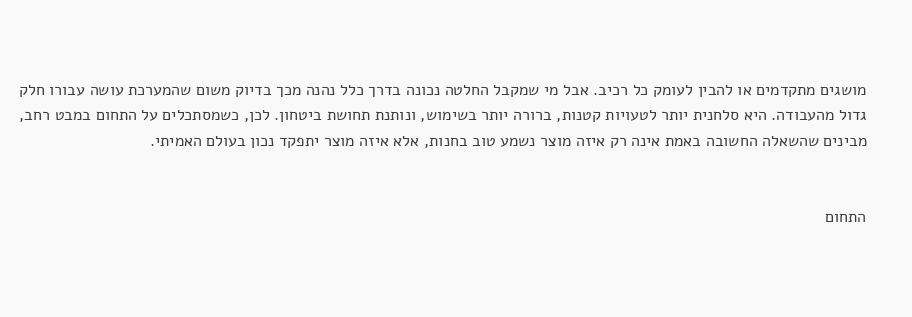מושגים מתקדמים או להבין לעומק כל רכיב. אבל מי שמקבל החלטה נכונה בדרך כלל נהנה מכך בדיוק משום שהמערכת עושה עבורו חלק גדול מהעבודה. היא סלחנית יותר לטעויות קטנות, ברורה יותר בשימוש, ונותנת תחושת ביטחון. לכן, כשמסתכלים על התחום במבט רחב, מבינים שהשאלה החשובה באמת אינה רק איזה מוצר נשמע טוב בחנות, אלא איזה מוצר יתפקד נכון בעולם האמיתי.


התחום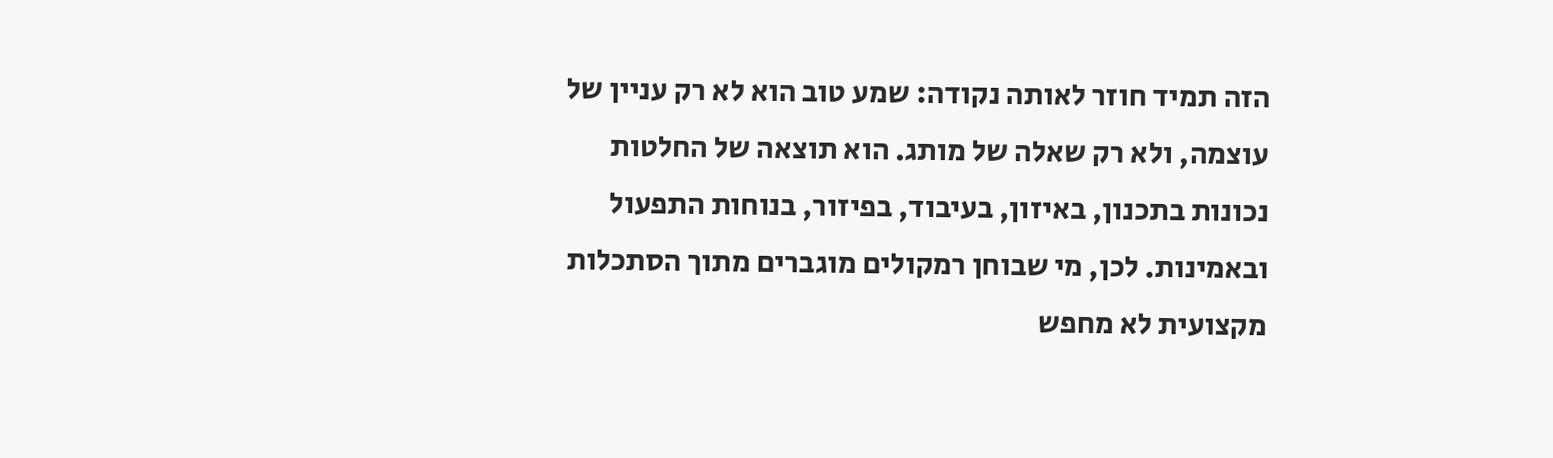הזה תמיד חוזר לאותה נקודה: שמע טוב הוא לא רק עניין של עוצמה, ולא רק שאלה של מותג. הוא תוצאה של החלטות נכונות בתכנון, באיזון, בעיבוד, בפיזור, בנוחות התפעול ובאמינות. לכן, מי שבוחן רמקולים מוגברים מתוך הסתכלות מקצועית לא מחפש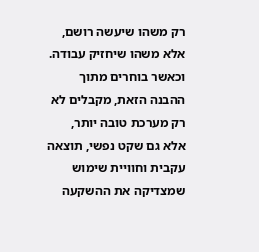רק משהו שיעשה רושם, אלא משהו שיחזיק עבודה. וכאשר בוחרים מתוך ההבנה הזאת, מקבלים לא רק מערכת טובה יותר, אלא גם שקט נפשי, תוצאה עקבית וחוויית שימוש שמצדיקה את ההשקעה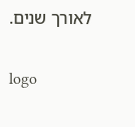לאורך שנים.

logo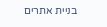בניית אתרים